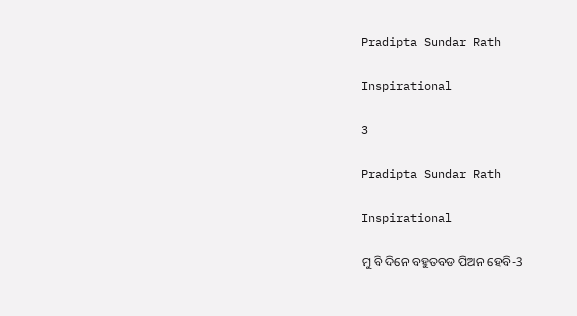Pradipta Sundar Rath

Inspirational

3

Pradipta Sundar Rath

Inspirational

ମୁ ବି ଦିନେ ବହୁତବଡ ପିଅନ ହେବି-3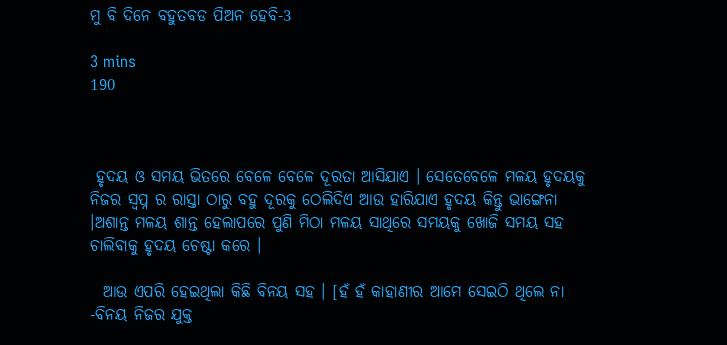ମୁ ବି ଦିନେ ବହୁତବଡ ପିଅନ ହେବି-3

3 mins
190



 ହୃଦୟ ଓ ସମୟ ଭିତରେ ବେଳେ ବେଳେ ଦୂରତା ଆସିଯାଏ । ସେତେବେଳେ ମଳୟ ହୃଦୟକୁ ନିଜର ସ୍ବପ୍ନ ର ରାସ୍ତା ଠାରୁ ବହୁ ଦୂରକୁ ଠେଲିଦିଏ ଆଉ ହାରିଯାଏ ହୃଦୟ କିନ୍ତୁ ଭାଙ୍ଗେନା ।ଅଶାନ୍ତ ମଳୟ ଶାନ୍ତ ହେଲାପରେ ପୁଣି ମିଠା ମଳୟ ସାଥିରେ ସମୟକୁ ଖୋଜି ସମୟ ସହ ଚାଲିବାକୁ ହୃଦୟ ଚେଷ୍ଟା କରେ ।

  ଆଉ ଏପରି ହେଇଥିଲା କିଛି ବିନୟ ସହ । [ହଁ ହଁ କାହାଣୀର ଆମେ ସେଇଠି ଥିଲେ ନା -ବିନୟ ନିଜର ଯୁକ୍ତ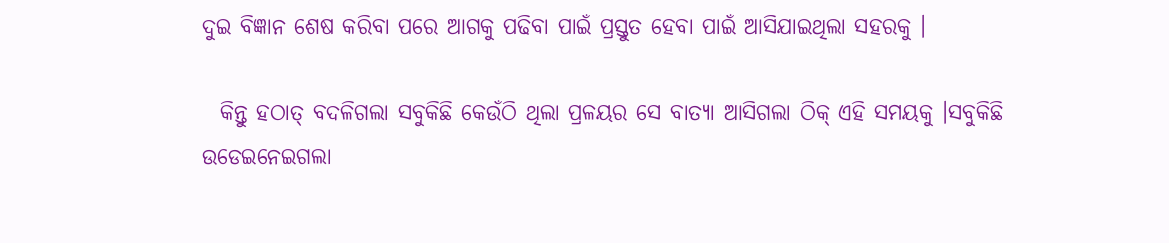ଦୁଇ ବିଜ୍ଞାନ ଶେଷ କରିବା ପରେ ଆଗକୁ ପଢିବା ପାଇଁ ପ୍ରସ୍ତୁତ ହେବା ପାଇଁ ଆସିଯାଇଥିଲା ସହରକୁ ।

  କିନ୍ତୁ ହଠାତ୍ ବଦଳିଗଲା ସବୁକିଛି କେଉଁଠି ଥିଲା ପ୍ରଳୟର ସେ ବାତ୍ୟା ଆସିଗଲା ଠିକ୍ ଏହି ସମୟକୁ ।ସବୁକିଛି ଉଡେଇନେଇଗଲା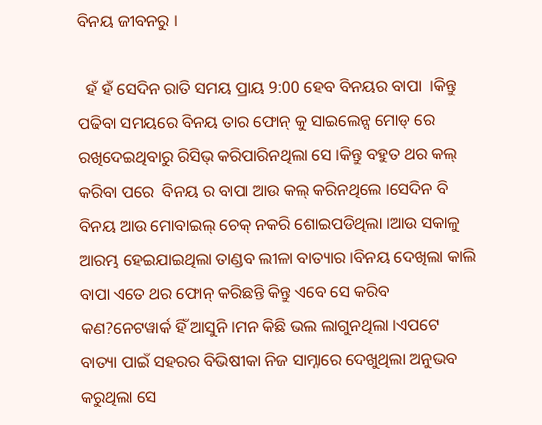ବିନୟ ଜୀବନରୁ ।

  ହଁ ହଁ ସେଦିନ ରାତି ସମୟ ପ୍ରାୟ 9:00 ହେବ ବିନୟର ବାପା  ।କିନ୍ତୁ ପଢିବା ସମୟରେ ବିନୟ ତାର ଫୋନ୍ କୁ ସାଇଲେନ୍ସ ମୋଡ୍ ରେ ରଖିଦେଇଥିବାରୁ ରିସିଭ୍ କରିପାରିନଥିଲା ସେ ।କିନ୍ତୁ ବହୁତ ଥର କଲ୍ କରିବା ପରେ  ବିନୟ ର ବାପା ଆଉ କଲ୍ କରିନଥିଲେ ।ସେଦିନ ବି ବିନୟ ଆଉ ମୋବାଇଲ୍ ଚେକ୍ ନକରି ଶୋଇପଡିଥିଲା ।ଆଉ ସକାଳୁ ଆରମ୍ଭ ହେଇଯାଇଥିଲା ତାଣ୍ଡବ ଲୀଳା ବାତ୍ୟାର ।ବିନୟ ଦେଖିଲା କାଲି ବାପା ଏତେ ଥର ଫୋନ୍ କରିଛନ୍ତି କିନ୍ତୁ ଏବେ ସେ କରିବ କଣ?ନେଟୱାର୍କ ହିଁ ଆସୁନି ।ମନ କିଛି ଭଲ ଲାଗୁନଥିଲା ।ଏପଟେ ବାତ୍ୟା ପାଇଁ ସହରର ବିଭିଷୀକା ନିଜ ସାମ୍ନାରେ ଦେଖୁଥିଲା ଅନୁଭବ କରୁଥିଲା ସେ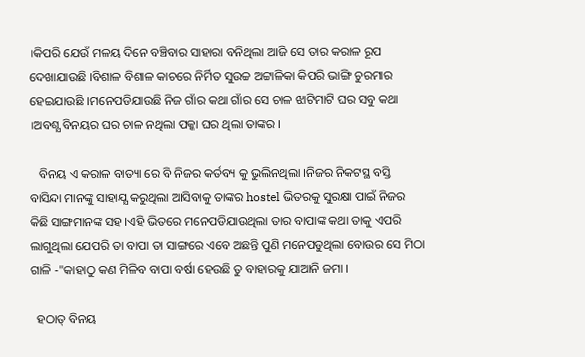।କିପରି ଯେଉଁ ମଳୟ ଦିନେ ବଞ୍ଚିବାର ସାହାରା ବନିଥିଲା ଆଜି ସେ ତାର କରାଳ ରୂପ ଦେଖାଯାଉଛି ।ବିଶାଳ ବିଶାଳ କାଚରେ ନିର୍ମିତ ସୁଉଚ୍ଚ ଅଟ୍ଟାଳିକା କିପରି ଭାଙ୍ଗି ଚୁରମାର ହେଇଯାଉଛି ।ମନେପଡିଯାଉଛି ନିଜ ଗାଁର କଥା ଗାଁର ସେ ଚାଳ ଝାଟିମାଟି ଘର ସବୁ କଥା ।ଅବଶ୍ଯ ବିନୟର ଘର ଚାଳ ନଥିଲା ପକ୍କା ଘର ଥିଲା ତାଙ୍କର ।

   ବିନୟ ଏ କରାଳ ବାତ୍ୟା ରେ ବି ନିଜର କର୍ତବ୍ୟ କୁ ଭୁଲିନଥିଲା ।ନିଜର ନିକଟସ୍ଥ ବସ୍ତି ବାସିନ୍ଦା ମାନଙ୍କୁ ସାହାଯ୍ଯ କରୁଥିଲା ଆସିବାକୁ ତାଙ୍କର hostel ଭିତରକୁ ସୁରକ୍ଷା ପାଇଁ ନିଜର କିଛି ସାଙ୍ଗମାନଙ୍କ ସହ ।ଏହି ଭିତରେ ମନେପଡିଯାଉଥିଲା ତାର ବାପାଙ୍କ କଥା ତାକୁ ଏପରି ଲାଗୁଥିଲା ଯେପରି ତା ବାପା ତା ସାଙ୍ଗରେ ଏବେ ଅଛନ୍ତି ପୁଣି ମନେପଡୁଥିଲା ବୋଉର ସେ ମିଠା ଗାଳି -"କାହାଠୁ କଣ ମିଳିବ ବାପା ବର୍ଷା ହେଉଛି ତୁ ବାହାରକୁ ଯାଆନି ଜମା ।

  ହଠାତ୍ ବିନୟ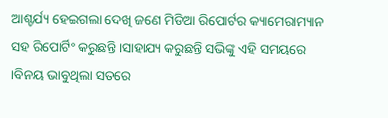ଆଶ୍ଚର୍ଯ୍ୟ ହେଇଗଲା ଦେଖି ଜଣେ ମିଡିଆ ରିପୋର୍ଟର କ୍ୟାମେରାମ୍ୟାନ ସହ ରିପୋର୍ଟିଂ କରୁଛନ୍ତି ।ସାହାଯ୍ୟ କରୁଛନ୍ତି ସଭିଙ୍କୁ ଏହି ସମୟରେ ।ବିନୟ ଭାବୁଥିଲା ସତରେ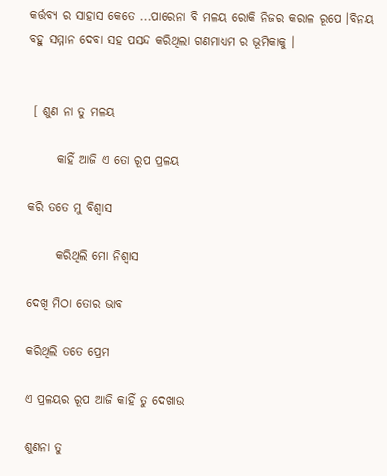କର୍ତ୍ତବ୍ଯ ର ସାହାସ କେତେ ...ପାରେନା ବି ମଳୟ ରୋକି ନିଜର କରାଳ ରୂପେ ।ବିନୟ ବହୁ ସମ୍ମାନ ଦେବା ସହ ପସନ୍ଦ କରିଥିଲା ଗଣମାଧ୍ୟମ ର ଭୂମିକାକୁ ।


 [ ଶୁଣ ନା ତୁ ମଳୟ

      କାହିଁ ଆଜି ଏ ତୋ ରୂପ ପ୍ରଳୟ

କରି ତତେ ମୁ ବିଶ୍ବାସ

      କରିଥିଲି ମୋ ନିଶ୍ବାସ

ଦେଖି ମିଠା ତୋର ଭାବ

କରିଥିଲି ତତେ ପ୍ରେମ

ଏ ପ୍ରଳୟର ରୂପ ଆଜି କାହିଁ ତୁ ଦେଖାଉ

ଶୁଣନା ତୁ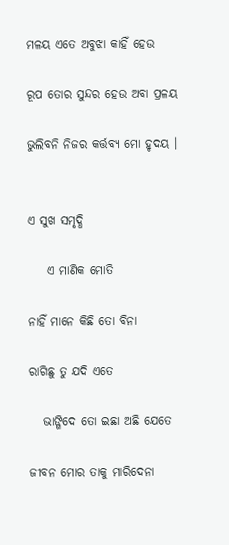ମଳୟ ଏତେ ଅବୁଝା କାହିଁ ହେଉ

ରୂପ ତୋର ସୁନ୍ଦର ହେଉ ଅବା ପ୍ରଳୟ

ଭୁଲିବନି ନିଜର କର୍ତ୍ତବ୍ଯ ମୋ ହୃଦୟ ।


ଏ ସୁଖ ସମୃଦ୍ଧି

    ଏ ମାଣିକ ମୋତି

ନାହିଁ ମାନେ କିଛି ତୋ ବିନା

ରାଗିଛୁ ତୁ ଯଦି ଏତେ

   ଭାଙ୍ଗିଦେ ତୋ ଇଛା ଅଛି ଯେତେ

ଜୀବନ ମୋର ତାକୁ ମାରିଦେନା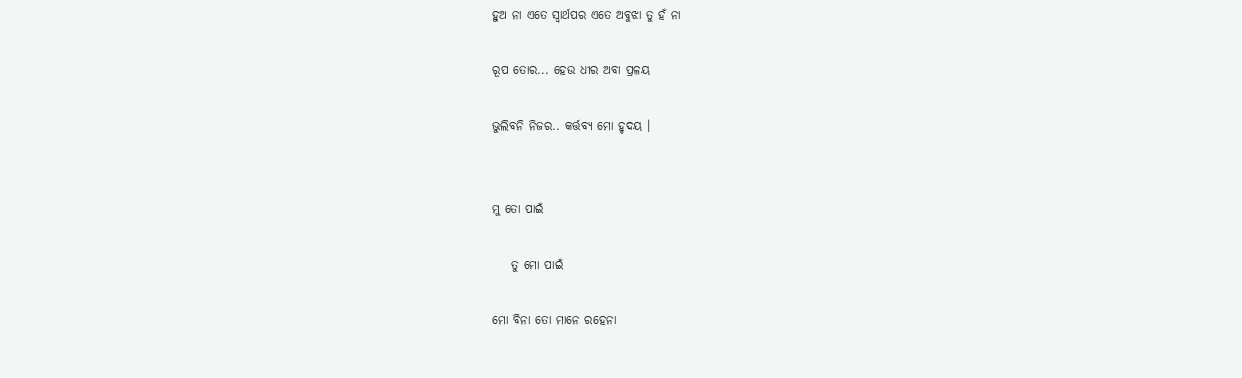ହୁଅ ନା ଏତେ ସ୍ବାର୍ଥପର ଏତେ ଅବୁଝା ତୁ ହଁ ନା

ରୂପ ତୋର... ହେଉ ଧୀର ଅବା ପ୍ରଳୟ

ଭୁଲିବନି ନିଜର.. କର୍ତ୍ତବ୍ଯ ମୋ ହୃଦୟ ।


ମୁ ତୋ ପାଇଁ

    ତୁ ମୋ ପାଇଁ

ମୋ ବିନା ତୋ ମାନେ ରହେନା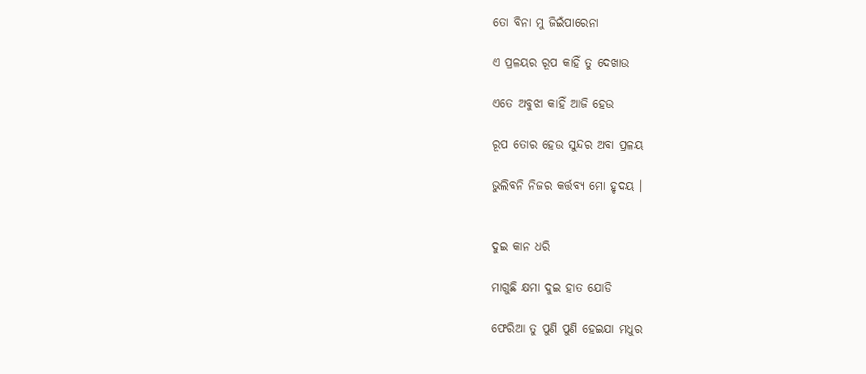ତୋ ବିନା ମୁ ଜିଇଁପାରେନା

ଏ ପ୍ରଳୟର ରୂପ କାହିଁ ତୁ ଦେଖାଉ

ଏତେ ଅବୁଝା କାହିଁ ଆଜି ହେଉ

ରୂପ ତୋର ହେଉ ସୁନ୍ଦର ଅବା ପ୍ରଳୟ

ଭୁଲିବନି ନିଜର କର୍ତ୍ତବ୍ଯ ମୋ ହୃଦୟ ।


ଦୁଇ କାନ ଧରି

ମାଗୁଛି କ୍ଷମା ଦୁଇ ହାତ ଯୋଡି

ଫେରିଆ ତୁ ପୁଣି ପୁଣି ହେଇଯା ମଧୁର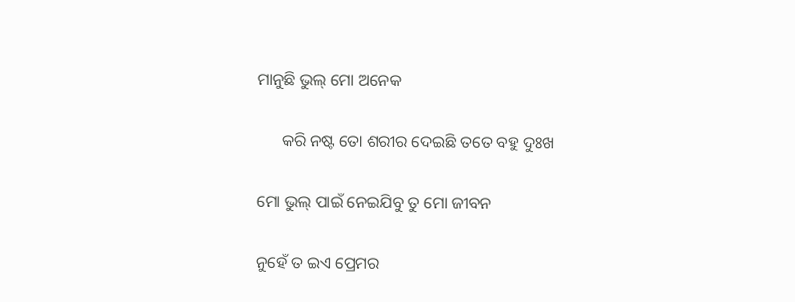ମାନୁଛି ଭୁଲ୍ ମୋ ଅନେକ

      କରି ନଷ୍ଟ ତୋ ଶରୀର ଦେଇଛି ତତେ ବହୁ ଦୁଃଖ

ମୋ ଭୁଲ୍ ପାଇଁ ନେଇଯିବୁ ତୁ ମୋ ଜୀବନ

ନୁହେଁ ତ ଇଏ ପ୍ରେମର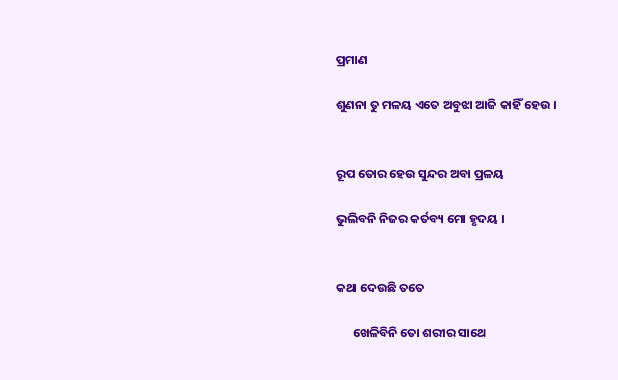ପ୍ରମାଣ

ଶୁଣନା ତୁ ମଳୟ ଏତେ ଅବୁଝା ଆଜି କାହିଁ ହେଉ ।


ରୂପ ତୋର ହେଉ ସୁନ୍ଦର ଅବା ପ୍ରଳୟ

ଭୁଲିବନି ନିଜର କର୍ତବ୍ୟ ମୋ ହୃଦୟ ।


କଥା ଦେଉଛି ତତେ

      ଖେଳିବିନି ତୋ ଶରୀର ସାଥେ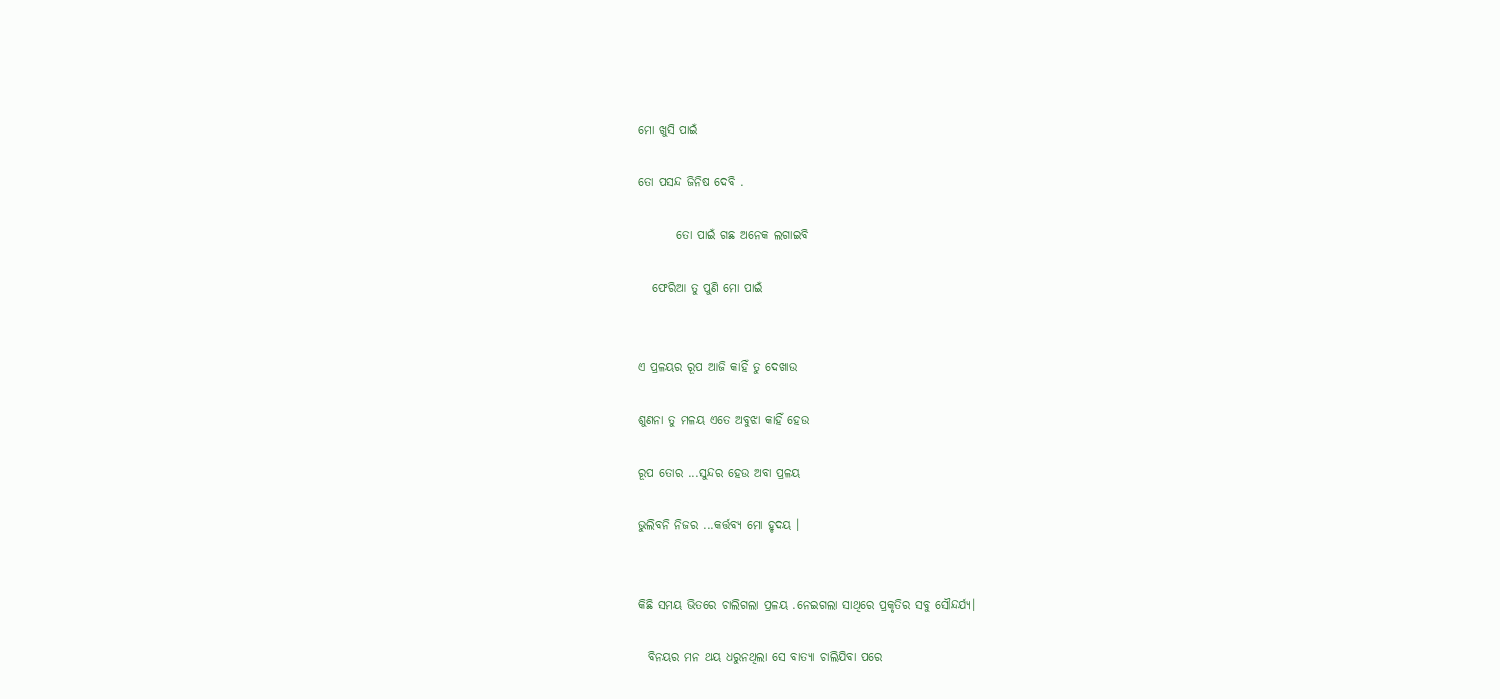ମୋ ଖୁସି ପାଇଁ

ତୋ ପସନ୍ଦ ଜିନିଷ ଦେବି .

        ତୋ ପାଇଁ ଗଛ ଅନେକ ଲଗାଇବି

   ଫେରିଆ ତୁ ପୁଣି ମୋ ପାଇଁ


ଏ ପ୍ରଳୟର ରୂପ ଆଜି କାହିଁ ତୁ ଦେଖାଉ

ଶୁଣନା ତୁ ମଳୟ ଏତେ ଅବୁଝା କାହିଁ ହେଉ

ରୂପ ତୋର ...ସୁନ୍ଦର ହେଉ ଅବା ପ୍ରଳୟ

ଭୁଲିବନି ନିଜର ...କର୍ତ୍ତବ୍ଯ ମୋ ହୃଦୟ ।


କିଛି ସମୟ ଭିତରେ ଚାଲିଗଲା ପ୍ରଳୟ .ନେଇଗଲା ସାଥିରେ ପ୍ରକୃତିର ସବୁ ସୌନ୍ଦର୍ଯ୍ୟ।

  ବିନୟର ମନ ଥୟ ଧରୁନଥିଲା ସେ ବାତ୍ୟା ଚାଲିଯିବା ପରେ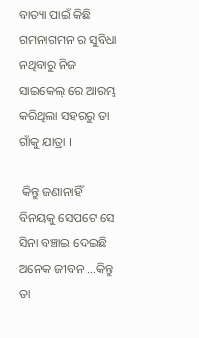ବାତ୍ୟା ପାଇଁ କିଛି ଗମନାଗମନ ର ସୁବିଧା ନଥିବାରୁ ନିଜ ସାଇକେଲ୍ ରେ ଆରମ୍ଭ କରିଥିଲା ସହରରୁ ତା ଗାଁକୁ ଯାତ୍ରା ।

 କିନ୍ତୁ ଜଣାନାହିଁ ବିନୟକୁ ସେପଟେ ସେ ସିନା ବଞ୍ଚାଇ ଦେଇଛି ଅନେକ ଜୀବନ ...କିନ୍ତୁ ତା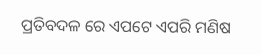ପ୍ରତିବଦଳ ରେ ଏପଟେ ଏପରି ମଣିଷ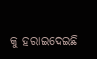କୁ ହରାଇଦେଇଛି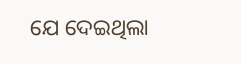ଯେ ଦେଇଥିଲା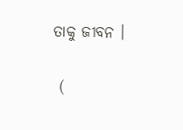ତାକୁ ଜୀବନ ।

 (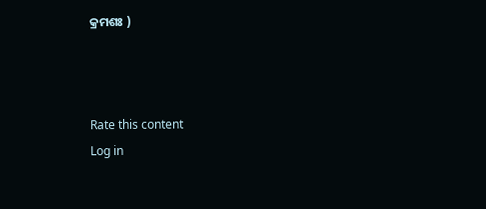କ୍ରମଶଃ )



Rate this content
Log in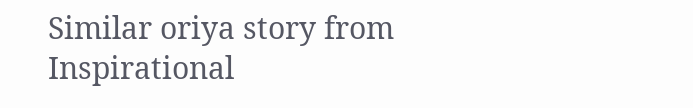Similar oriya story from Inspirational